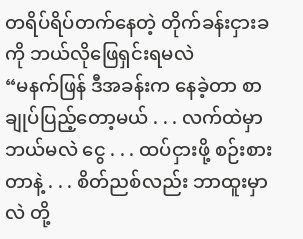တရိပ်ရိပ်တက်နေတဲ့ တိုက်ခန်းငှားခကို ဘယ်လိုဖြေရှင်းရမလဲ
“မနက်ဖြန် ဒီအခန်းက နေခဲ့တာ စာချုပ်ပြည့်တော့မယ် . . . လက်ထဲမှာ ဘယ်မလဲ ငွေ . . . ထပ်ငှားဖို့ စဉ်းစားတာနဲ့ . . . စိတ်ညစ်လည်း ဘာထူးမှာလဲ တို့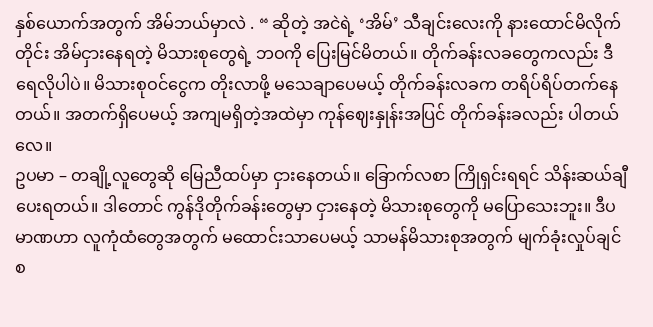နှစ်ယောက်အတွက် အိမ်ဘယ်မှာလဲ . “ ဆိုတဲ့ အငဲရဲ့ ‘အိမ်’ သီချင်းလေးကို နားထောင်မိလိုက်တိုင်း အိမ်ငှားနေရတဲ့ မိသားစုတွေရဲ့ ဘဝကို ပြေးမြင်မိတယ်။ တိုက်ခန်းလခတွေကလည်း ဒီရေလိုပါပဲ။ မိသားစုဝင်ငွေက တိုးလာဖို့ မသေချာပေမယ့် တိုက်ခန်းလခက တရိပ်ရိပ်တက်နေတယ်။ အတက်ရှိပေမယ့် အကျမရှိတဲ့အထဲမှာ ကုန်ဈေးနှုန်းအပြင် တိုက်ခန်းခလည်း ပါတယ်လေ။
ဥပမာ – တချို့လူတွေဆို မြေညီထပ်မှာ ငှားနေတယ်။ ခြောက်လစာ ကြိုရှင်းရရင် သိန်းဆယ်ချီပေးရတယ်။ ဒါတောင် ကွန်ဒိုတိုက်ခန်းတွေမှာ ငှားနေတဲ့ မိသားစုတွေကို မပြောသေးဘူး။ ဒီပမာဏဟာ လူကုံထံတွေအတွက် မထောင်းသာပေမယ့် သာမန်မိသားစုအတွက် မျက်ခုံးလှုပ်ချင်စ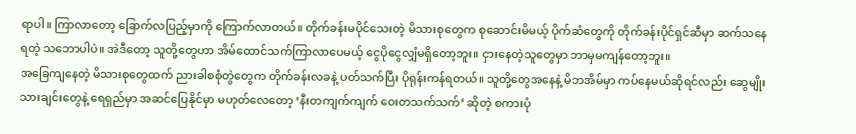ရာပါ။ ကြာလာတော့ ခြောက်လပြည့်မှာကို ကြောက်လာတယ်။ တိုက်ခန်းမပိုင်သေးတဲ့ မိသားစုတွေက စုဆောင်းမိမယ့် ပိုက်ဆံတွေကို တိုက်ခန်းပိုင်ရှင်ဆီမှာ ဆက်သနေရတဲ့ သဘောပါပဲ။ အဲဒီတော့ သူတို့တွေဟာ အိမ်ထောင်သက်ကြာလာပေမယ့် ငွေပိုငွေလျှံမရှိတော့ဘူး။ ငှားနေတဲ့သူတွေမှာ ဘာမှမကျန်တော့ဘူး။
အခြေကျနေတဲ့ မိသားစုတွေထက် ညားခါစစုံတွဲတွေက တိုက်ခန်းလခနဲ့ ပတ်သက်ပြီး ပိုရုန်းကန်ရတယ်။ သူတို့တွေအနေနဲ့ မိဘအိမ်မှာ ကပ်နေမယ်ဆိုရင်လည်း ဆွေမျိုးသားချင်းတွေနဲ့ ရေရှည်မှာ အဆင်ပြေနိုင်မှာ မဟုတ်လေတော့ ‘နီးတကျက်ကျက် ဝေးတသက်သက်’ ဆိုတဲ့ စကားပုံ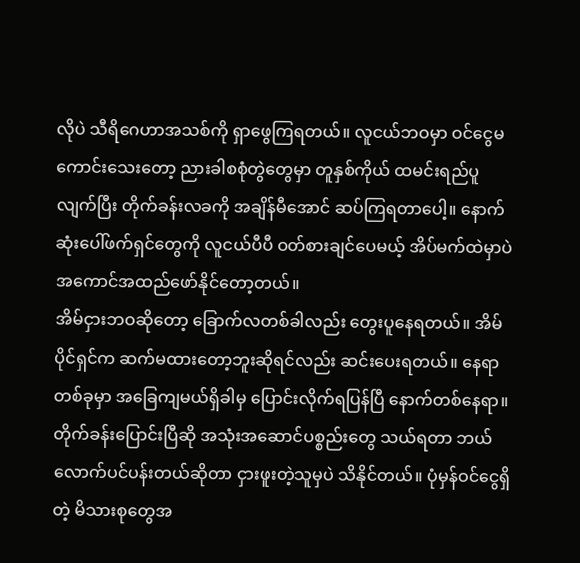လိုပဲ သီရိဂေဟာအသစ်ကို ရှာဖွေကြရတယ်။ လူငယ်ဘဝမှာ ဝင်ငွေမကောင်းသေးတော့ ညားခါစစုံတွဲတွေမှာ တူနှစ်ကိုယ် ထမင်းရည်ပူ လျက်ပြီး တိုက်ခန်းလခကို အချိန်မီအောင် ဆပ်ကြရတာပေါ့။ နောက်ဆုံးပေါ်ဖက်ရှင်တွေကို လူငယ်ပီပီ ဝတ်စားချင်ပေမယ့် အိပ်မက်ထဲမှာပဲ အကောင်အထည်ဖော်နိုင်တော့တယ်။
အိမ်ငှားဘဝဆိုတော့ ခြောက်လတစ်ခါလည်း တွေးပူနေရတယ်။ အိမ်ပိုင်ရှင်က ဆက်မထားတော့ဘူးဆိုရင်လည်း ဆင်းပေးရတယ်။ နေရာတစ်ခုမှာ အခြေကျမယ်ရှိခါမှ ပြောင်းလိုက်ရပြန်ပြီ နောက်တစ်နေရာ။ တိုက်ခန်းပြောင်းပြီဆို အသုံးအဆောင်ပစ္စည်းတွေ သယ်ရတာ ဘယ်လောက်ပင်ပန်းတယ်ဆိုတာ ငှားဖူးတဲ့သူမှပဲ သိနိုင်တယ်။ ပုံမှန်ဝင်ငွေရှိတဲ့ မိသားစုတွေအ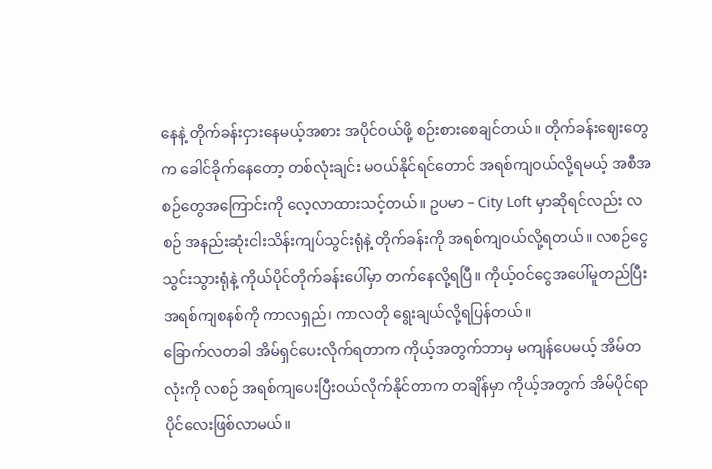နေနဲ့ တိုက်ခန်းငှားနေမယ့်အစား အပိုင်ဝယ်ဖို့ စဉ်းစားစေချင်တယ်။ တိုက်ခန်းဈေးတွေက ခေါင်ခိုက်နေတော့ တစ်လုံးချင်း မဝယ်နိုင်ရင်တောင် အရစ်ကျဝယ်လို့ရမယ့် အစီအစဉ်တွေအကြောင်းကို လေ့လာထားသင့်တယ်။ ဥပမာ – City Loft မှာဆိုရင်လည်း လစဉ် အနည်းဆုံးငါးသိန်းကျပ်သွင်းရုံနဲ့ တိုက်ခန်းကို အရစ်ကျဝယ်လို့ရတယ်။ လစဉ်ငွေသွင်းသွားရုံနဲ့ ကိုယ်ပိုင်တိုက်ခန်းပေါ်မှာ တက်နေလို့ရပြီ။ ကိုယ့်ဝင်ငွေအပေါ်မူတည်ပြီး အရစ်ကျစနစ်ကို ကာလရှည်၊ ကာလတို ရွေးချယ်လို့ရပြန်တယ်။
ခြောက်လတခါ အိမ်ရှင်ပေးလိုက်ရတာက ကိုယ့်အတွက်ဘာမှ မကျန်ပေမယ့် အိမ်တလုံးကို လစဉ် အရစ်ကျပေးပြီးဝယ်လိုက်နိုင်တာက တချိန်မှာ ကိုယ့်အတွက် အိမ်ပိုင်ရာပိုင်လေးဖြစ်လာမယ်။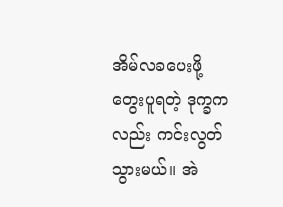အိမ်လခပေးဖို့ တွေးပူရတဲ့ ဒုက္ခကလည်း ကင်းလွတ်သွားမယ်။ အဲ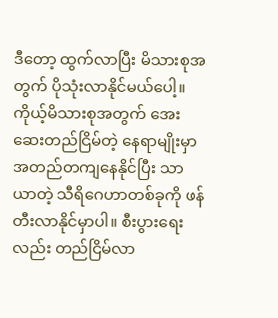ဒီတော့ ထွက်လာပြီး မိသားစုအတွက် ပိုသုံးလာနိုင်မယ်ပေါ့။ ကိုယ့်မိသားစုအတွက် အေးဆေးတည်ငြိမ်တဲ့ နေရာမျိုးမှာ အတည်တကျနေနိုင်ပြီး သာယာတဲ့ သီရိဂေဟာတစ်ခုကို ဖန်တီးလာနိုင်မှာပါ။ စီးပွားရေးလည်း တည်ငြိမ်လာ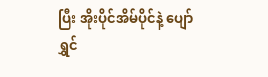ပြီး အိုးပိုင်အိမ်ပိုင်နဲ့ ပျော်ရွှင်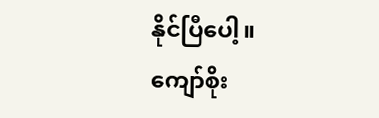နိုင်ပြီပေါ့။
ကျော်စိုး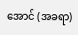အောင် (အခရာ)